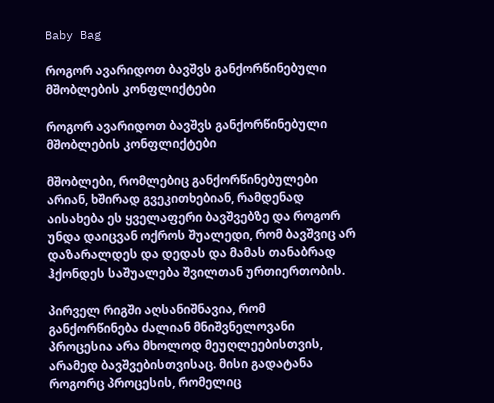Baby Bag

როგორ ავარიდოთ ბავშვს განქორწინებული მშობლების კონფლიქტები

როგორ ავარიდოთ ბავშვს განქორწინებული მშობლების კონფლიქტები

მშობლები, რომლებიც განქორწინებულები არიან, ხშირად გვეკითხებიან, რამდენად აისახება ეს ყველაფერი ბავშვებზე და როგორ უნდა დაიცვან ოქროს შუალედი, რომ ბავშვიც არ დაზარალდეს და დედას და მამას თანაბრად ჰქონდეს საშუალება შვილთან ურთიერთობის.

პირველ რიგში აღსანიშნავია, რომ განქორწინება ძალიან მნიშვნელოვანი პროცესია არა მხოლოდ მეუღლეებისთვის, არამედ ბავშვებისთვისაც. მისი გადატანა როგორც პროცესის, რომელიც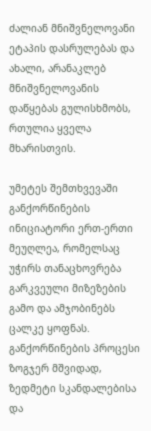ძალიან მნიშვნელოვანი ეტაპის დასრულებას და ახალი, არანაკლებ მნიშვნელოვანის დაწყებას გულისხმობს, რთულია ყველა მხარისთვის.

უმეტეს შემთხვევაში განქორწინების ინიციატორი ერთ-ერთი მეუღლეა, რომელსაც უჭირს თანაცხოვრება გარკვეული მიზეზების გამო და ამჯობინებს ცალკე ყოფნას. განქორწინების პროცესი ზოგჯერ მშვიდად, ზედმეტი სკანდალებისა და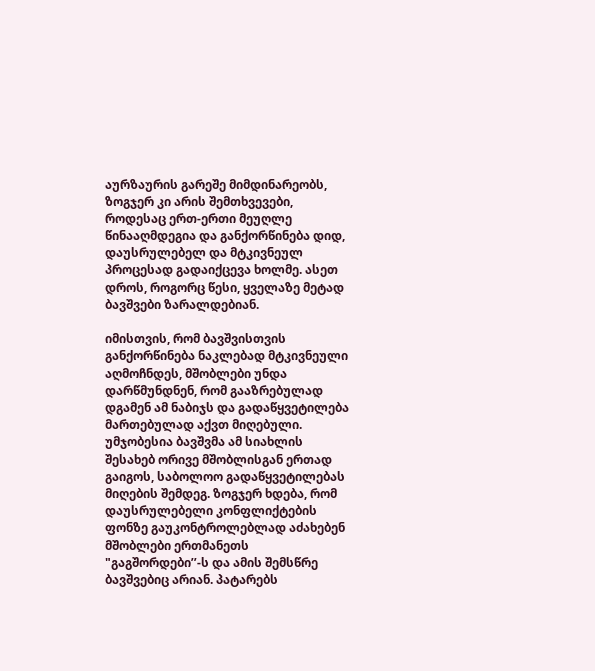აურზაურის გარეშე მიმდინარეობს, ზოგჯერ კი არის შემთხვევები, როდესაც ერთ-ერთი მეუღლე წინააღმდეგია და განქორწინება დიდ, დაუსრულებელ და მტკივნეულ პროცესად გადაიქცევა ხოლმე. ასეთ დროს, როგორც წესი, ყველაზე მეტად ბავშვები ზარალდებიან.

იმისთვის, რომ ბავშვისთვის განქორწინება ნაკლებად მტკივნეული აღმოჩნდეს, მშობლები უნდა დარწმუნდნენ, რომ გააზრებულად დგამენ ამ ნაბიჯს და გადაწყვეტილება მართებულად აქვთ მიღებული. უმჯობესია ბავშვმა ამ სიახლის შესახებ ორივე მშობლისგან ერთად გაიგოს, საბოლოო გადაწყვეტილებას მიღების შემდეგ. ზოგჯერ ხდება, რომ დაუსრულებელი კონფლიქტების ფონზე გაუკონტროლებლად აძახებენ მშობლები ერთმანეთს "გაგშორდები’’-ს და ამის შემსწრე ბავშვებიც არიან. პატარებს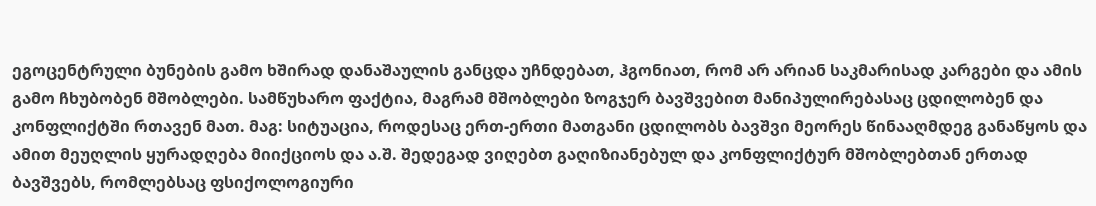ეგოცენტრული ბუნების გამო ხშირად დანაშაულის განცდა უჩნდებათ, ჰგონიათ, რომ არ არიან საკმარისად კარგები და ამის გამო ჩხუბობენ მშობლები. სამწუხარო ფაქტია, მაგრამ მშობლები ზოგჯერ ბავშვებით მანიპულირებასაც ცდილობენ და კონფლიქტში რთავენ მათ. მაგ: სიტუაცია, როდესაც ერთ-ერთი მათგანი ცდილობს ბავშვი მეორეს წინააღმდეგ განაწყოს და ამით მეუღლის ყურადღება მიიქციოს და ა.შ. შედეგად ვიღებთ გაღიზიანებულ და კონფლიქტურ მშობლებთან ერთად ბავშვებს, რომლებსაც ფსიქოლოგიური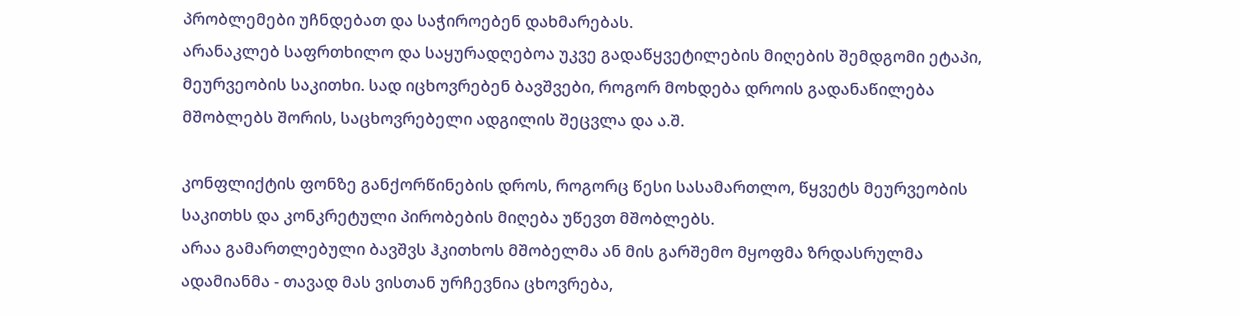პრობლემები უჩნდებათ და საჭიროებენ დახმარებას.
არანაკლებ საფრთხილო და საყურადღებოა უკვე გადაწყვეტილების მიღების შემდგომი ეტაპი, მეურვეობის საკითხი. სად იცხოვრებენ ბავშვები, როგორ მოხდება დროის გადანაწილება მშობლებს შორის, საცხოვრებელი ადგილის შეცვლა და ა.შ.

კონფლიქტის ფონზე განქორწინების დროს, როგორც წესი სასამართლო, წყვეტს მეურვეობის საკითხს და კონკრეტული პირობების მიღება უწევთ მშობლებს.
არაა გამართლებული ბავშვს ჰკითხოს მშობელმა ან მის გარშემო მყოფმა ზრდასრულმა ადამიანმა - თავად მას ვისთან ურჩევნია ცხოვრება,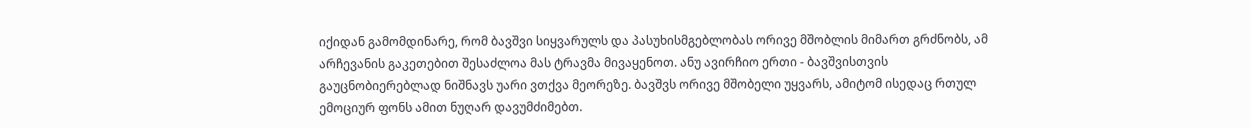იქიდან გამომდინარე, რომ ბავშვი სიყვარულს და პასუხისმგებლობას ორივე მშობლის მიმართ გრძნობს, ამ არჩევანის გაკეთებით შესაძლოა მას ტრავმა მივაყენოთ. ანუ ავირჩიო ერთი - ბავშვისთვის გაუცნობიერებლად ნიშნავს უარი ვთქვა მეორეზე. ბავშვს ორივე მშობელი უყვარს, ამიტომ ისედაც რთულ ემოციურ ფონს ამით ნუღარ დავუმძიმებთ.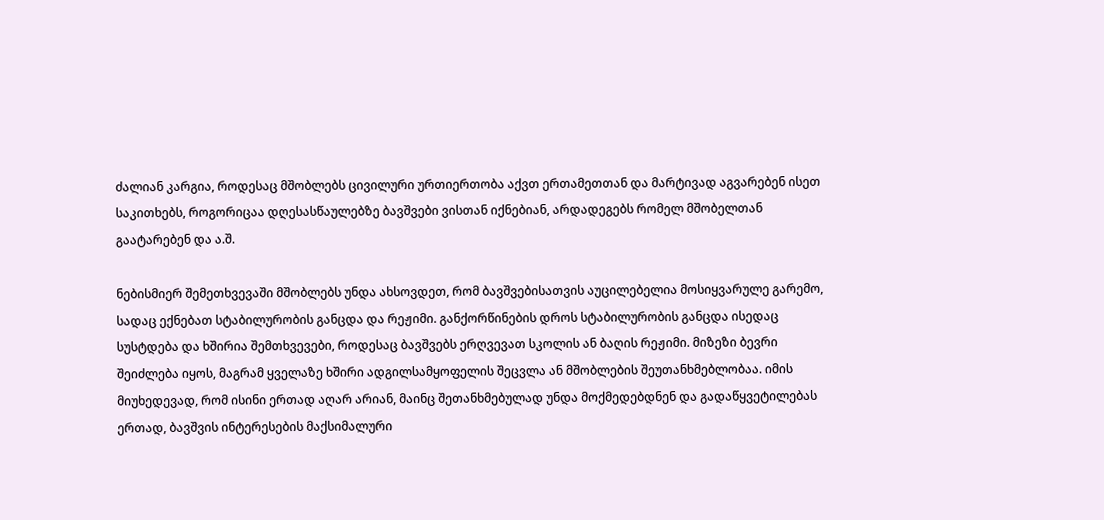ძალიან კარგია, როდესაც მშობლებს ცივილური ურთიერთობა აქვთ ერთამეთთან და მარტივად აგვარებენ ისეთ საკითხებს, როგორიცაა დღესასწაულებზე ბავშვები ვისთან იქნებიან, არდადეგებს რომელ მშობელთან გაატარებენ და ა.შ.

ნებისმიერ შემეთხვევაში მშობლებს უნდა ახსოვდეთ, რომ ბავშვებისათვის აუცილებელია მოსიყვარულე გარემო, სადაც ექნებათ სტაბილურობის განცდა და რეჟიმი. განქორწინების დროს სტაბილურობის განცდა ისედაც სუსტდება და ხშირია შემთხვევები, როდესაც ბავშვებს ერღვევათ სკოლის ან ბაღის რეჟიმი. მიზეზი ბევრი შეიძლება იყოს, მაგრამ ყველაზე ხშირი ადგილსამყოფელის შეცვლა ან მშობლების შეუთანხმებლობაა. იმის მიუხედევად, რომ ისინი ერთად აღარ არიან, მაინც შეთანხმებულად უნდა მოქმედებდნენ და გადაწყვეტილებას ერთად, ბავშვის ინტერესების მაქსიმალური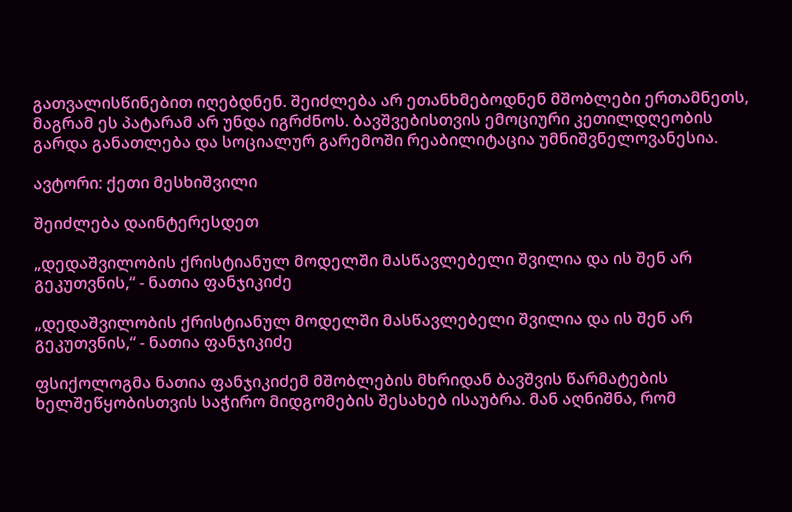გათვალისწინებით იღებდნენ. შეიძლება არ ეთანხმებოდნენ მშობლები ერთამნეთს, მაგრამ ეს პატარამ არ უნდა იგრძნოს. ბავშვებისთვის ემოციური კეთილდღეობის გარდა განათლება და სოციალურ გარემოში რეაბილიტაცია უმნიშვნელოვანესია.

ავტორი: ქეთი მესხიშვილი

შეიძლება დაინტერესდეთ

„დედაშვილობის ქრისტიანულ მოდელში მასწავლებელი შვილია და ის შენ არ გეკუთვნის,“ - ნათია ფანჯიკიძე

„დედაშვილობის ქრისტიანულ მოდელში მასწავლებელი შვილია და ის შენ არ გეკუთვნის,“ - ნათია ფანჯიკიძე

ფსიქოლოგმა ნათია ფანჯიკიძემ მშობლების მხრიდან ბავშვის წარმატების ხელშეწყობისთვის საჭირო მიდგომების შესახებ ისაუბრა. მან აღნიშნა, რომ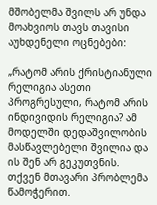მშობელმა შვილს არ უნდა მოახვიოს თავს თავისი აუხდენელი ოცნებები:

„რატომ არის ქრისტიანული რელიგია ასეთი პროგრესული, რატომ არის ინდივიდის რელიგია? ამ მოდელში დედაშვილობის მასწავლებელი შვილია და ის შენ არ გეკუთვნის. თქვენ მთავარი პრობლემა წამოჭერით.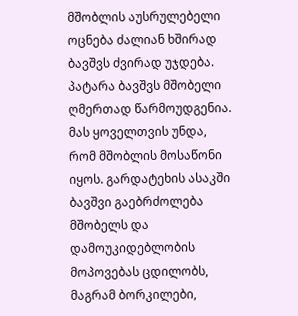მშობლის აუსრულებელი ოცნება ძალიან ხშირად ბავშვს ძვირად უჯდება. პატარა ბავშვს მშობელი ღმერთად წარმოუდგენია. მას ყოველთვის უნდა, რომ მშობლის მოსაწონი იყოს. გარდატეხის ასაკში ბავშვი გაებრძოლება მშობელს და დამოუკიდებლობის მოპოვებას ცდილობს, მაგრამ ბორკილები,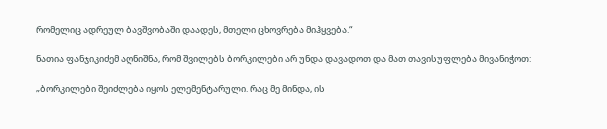რომელიც ადრეულ ბავშვობაში დაადეს, მთელი ცხოვრება მიჰყვება.“

ნათია ფანჯიკიძემ აღნიშნა, რომ შვილებს ბორკილები არ უნდა დავადოთ და მათ თავისუფლება მივანიჭოთ:

„ბორკილები შეიძლება იყოს ელემენტარული. რაც მე მინდა, ის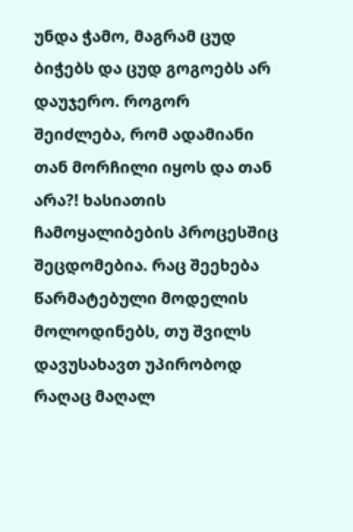უნდა ჭამო, მაგრამ ცუდ ბიჭებს და ცუდ გოგოებს არ დაუჯერო. როგორ შეიძლება, რომ ადამიანი თან მორჩილი იყოს და თან არა?! ხასიათის ჩამოყალიბების პროცესშიც შეცდომებია. რაც შეეხება წარმატებული მოდელის მოლოდინებს, თუ შვილს დავუსახავთ უპირობოდ რაღაც მაღალ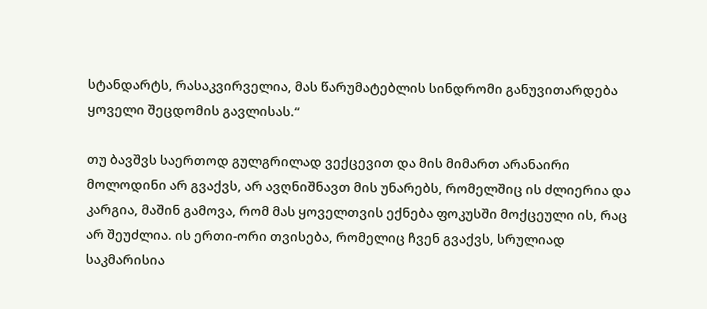სტანდარტს, რასაკვირველია, მას წარუმატებლის სინდრომი განუვითარდება ყოველი შეცდომის გავლისას.“

თუ ბავშვს საერთოდ გულგრილად ვექცევით და მის მიმართ არანაირი მოლოდინი არ გვაქვს, არ ავღნიშნავთ მის უნარებს, რომელშიც ის ძლიერია და კარგია, მაშინ გამოვა, რომ მას ყოველთვის ექნება ფოკუსში მოქცეული ის, რაც არ შეუძლია. ის ერთი-ორი თვისება, რომელიც ჩვენ გვაქვს, სრულიად საკმარისია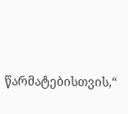წარმატებისთვის,“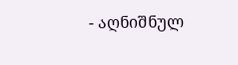- აღნიშნულ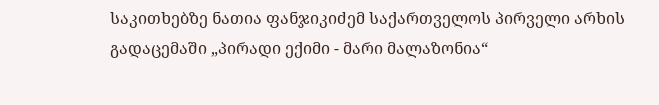საკითხებზე ნათია ფანჯიკიძემ საქართველოს პირველი არხის გადაცემაში „პირადი ექიმი - მარი მალაზონია“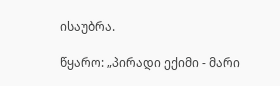ისაუბრა.

წყარო: „პირადი ექიმი - მარი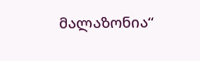მალაზონია“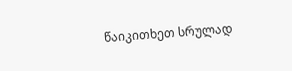წაიკითხეთ სრულად